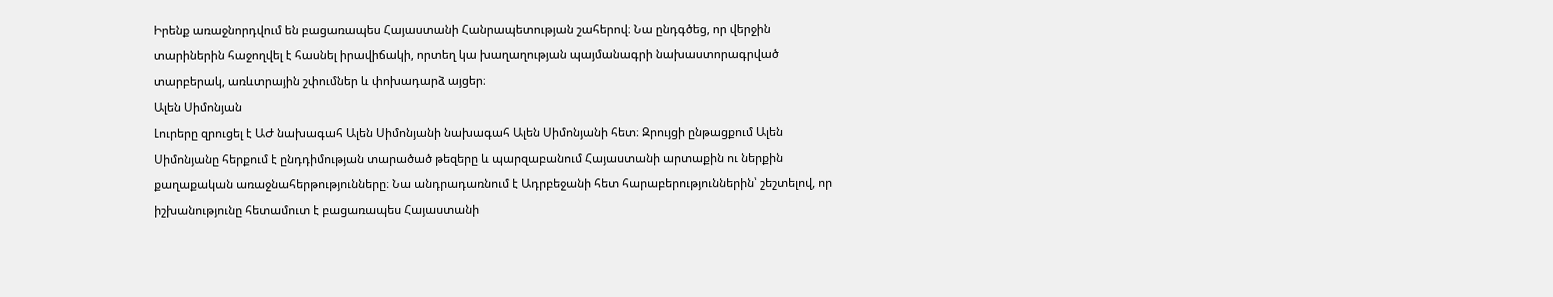Իրենք առաջնորդվում են բացառապես Հայաստանի Հանրապետության շահերով։ Նա ընդգծեց, որ վերջին տարիներին հաջողվել է հասնել իրավիճակի, որտեղ կա խաղաղության պայմանագրի նախաստորագրված տարբերակ, առևտրային շփումներ և փոխադարձ այցեր։
Ալեն Սիմոնյան
Լուրերը զրուցել է ԱԺ նախագահ Ալեն Սիմոնյանի նախագահ Ալեն Սիմոնյանի հետ։ Զրույցի ընթացքում Ալեն Սիմոնյանը հերքում է ընդդիմության տարածած թեզերը և պարզաբանում Հայաստանի արտաքին ու ներքին քաղաքական առաջնահերթությունները։ Նա անդրադառնում է Ադրբեջանի հետ հարաբերություններին՝ շեշտելով, որ իշխանությունը հետամուտ է բացառապես Հայաստանի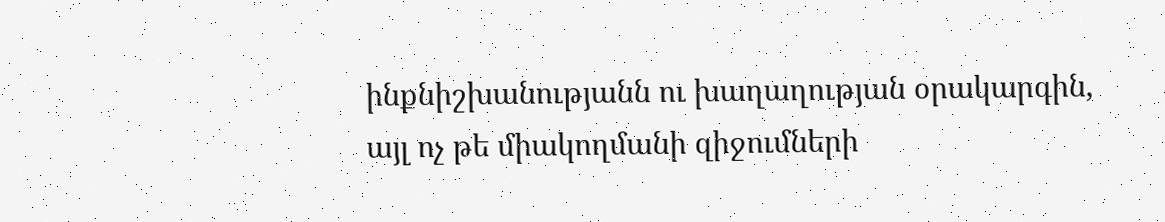ինքնիշխանությանն ու խաղաղության օրակարգին, այլ ոչ թե միակողմանի զիջումների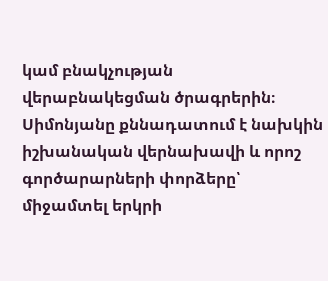կամ բնակչության վերաբնակեցման ծրագրերին։ Սիմոնյանը քննադատում է նախկին իշխանական վերնախավի և որոշ գործարարների փորձերը՝ միջամտել երկրի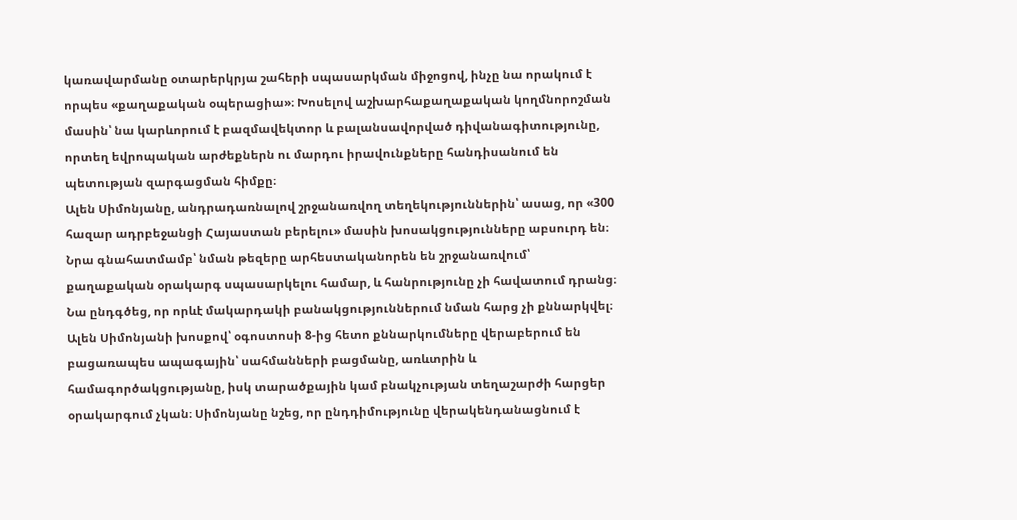կառավարմանը օտարերկրյա շահերի սպասարկման միջոցով, ինչը նա որակում է որպես «քաղաքական օպերացիա»։ Խոսելով աշխարհաքաղաքական կողմնորոշման մասին՝ նա կարևորում է բազմավեկտոր և բալանսավորված դիվանագիտությունը, որտեղ եվրոպական արժեքներն ու մարդու իրավունքները հանդիսանում են պետության զարգացման հիմքը։
Ալեն Սիմոնյանը, անդրադառնալով շրջանառվող տեղեկություններին՝ ասաց, որ «300 հազար ադրբեջանցի Հայաստան բերելու» մասին խոսակցությունները աբսուրդ են։ Նրա գնահատմամբ՝ նման թեզերը արհեստականորեն են շրջանառվում՝ քաղաքական օրակարգ սպասարկելու համար, և հանրությունը չի հավատում դրանց։ Նա ընդգծեց, որ որևէ մակարդակի բանակցություններում նման հարց չի քննարկվել։ Ալեն Սիմոնյանի խոսքով՝ օգոստոսի 8‑ից հետո քննարկումները վերաբերում են բացառապես ապագային՝ սահմանների բացմանը, առևտրին և համագործակցությանը, իսկ տարածքային կամ բնակչության տեղաշարժի հարցեր օրակարգում չկան։ Սիմոնյանը նշեց, որ ընդդիմությունը վերակենդանացնում է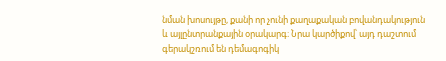նման խոսույթը, քանի որ չունի քաղաքական բովանդակություն և այլընտրանքային օրակարգ։ Նրա կարծիքով՝ այդ դաշտում գերակշռում են դեմագոգիկ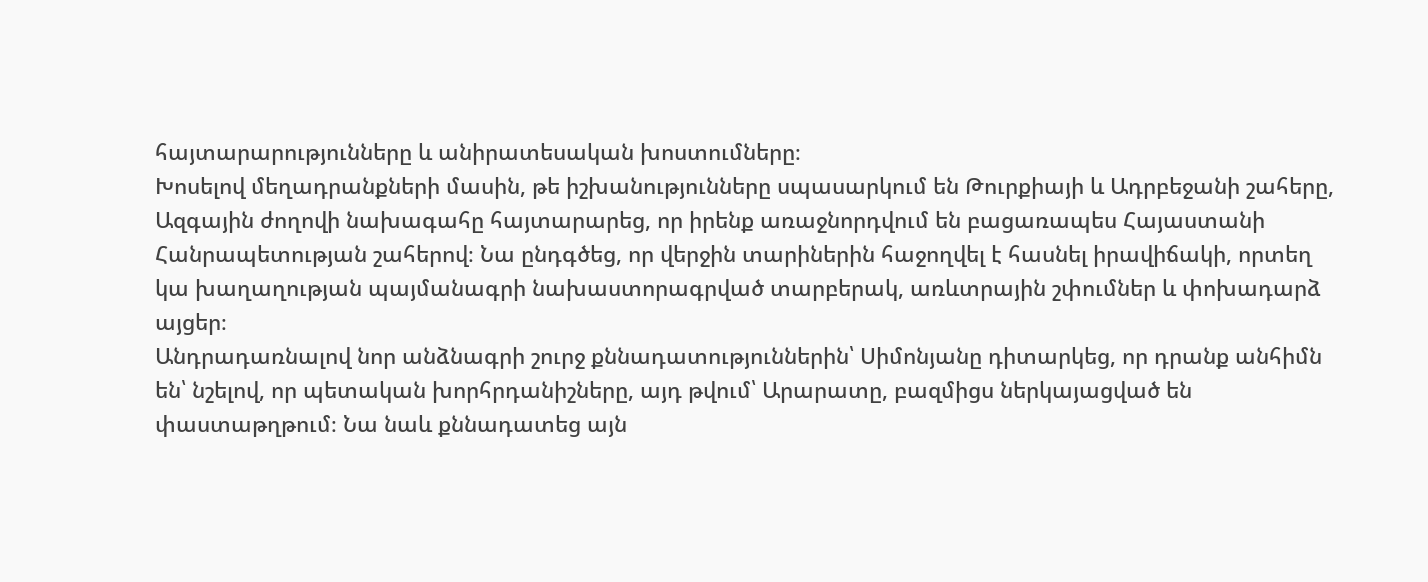հայտարարությունները և անիրատեսական խոստումները։
Խոսելով մեղադրանքների մասին, թե իշխանությունները սպասարկում են Թուրքիայի և Ադրբեջանի շահերը, Ազգային ժողովի նախագահը հայտարարեց, որ իրենք առաջնորդվում են բացառապես Հայաստանի Հանրապետության շահերով։ Նա ընդգծեց, որ վերջին տարիներին հաջողվել է հասնել իրավիճակի, որտեղ կա խաղաղության պայմանագրի նախաստորագրված տարբերակ, առևտրային շփումներ և փոխադարձ այցեր։
Անդրադառնալով նոր անձնագրի շուրջ քննադատություններին՝ Սիմոնյանը դիտարկեց, որ դրանք անհիմն են՝ նշելով, որ պետական խորհրդանիշները, այդ թվում՝ Արարատը, բազմիցս ներկայացված են փաստաթղթում։ Նա նաև քննադատեց այն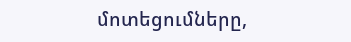մոտեցումները,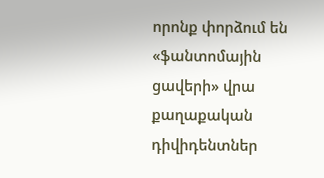որոնք փորձում են «ֆանտոմային ցավերի» վրա քաղաքական դիվիդենտներ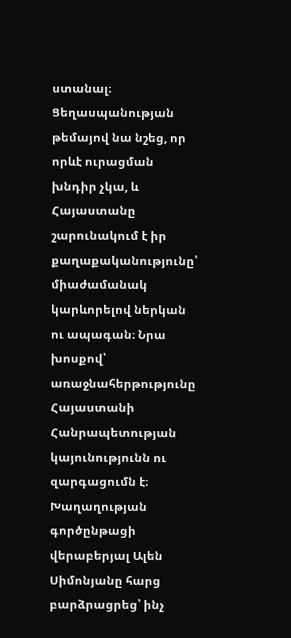ստանալ։
Ցեղասպանության թեմայով նա նշեց, որ որևէ ուրացման խնդիր չկա, և Հայաստանը շարունակում է իր քաղաքականությունը՝ միաժամանակ կարևորելով ներկան ու ապագան։ Նրա խոսքով՝ առաջնահերթությունը Հայաստանի Հանրապետության կայունությունն ու զարգացումն է։
Խաղաղության գործընթացի վերաբերյալ Ալեն Սիմոնյանը հարց բարձրացրեց՝ ինչ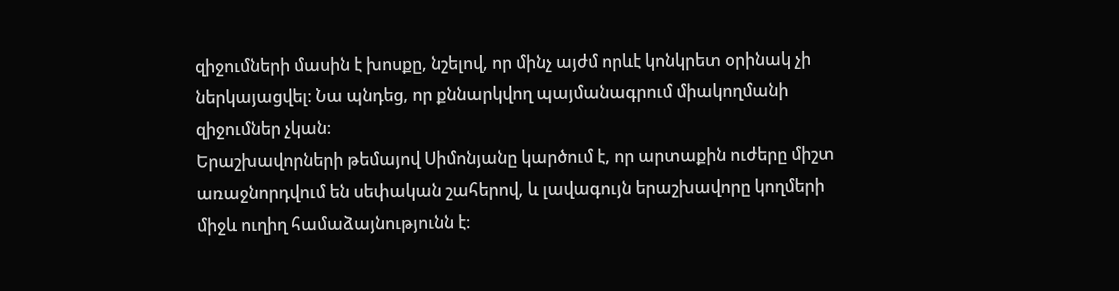զիջումների մասին է խոսքը, նշելով, որ մինչ այժմ որևէ կոնկրետ օրինակ չի ներկայացվել։ Նա պնդեց, որ քննարկվող պայմանագրում միակողմանի զիջումներ չկան։
Երաշխավորների թեմայով Սիմոնյանը կարծում է, որ արտաքին ուժերը միշտ առաջնորդվում են սեփական շահերով, և լավագույն երաշխավորը կողմերի միջև ուղիղ համաձայնությունն է։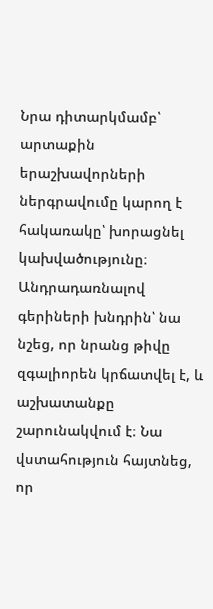Նրա դիտարկմամբ՝ արտաքին երաշխավորների ներգրավումը կարող է հակառակը՝ խորացնել կախվածությունը։ Անդրադառնալով գերիների խնդրին՝ նա նշեց, որ նրանց թիվը զգալիորեն կրճատվել է, և աշխատանքը շարունակվում է։ Նա վստահություն հայտնեց, որ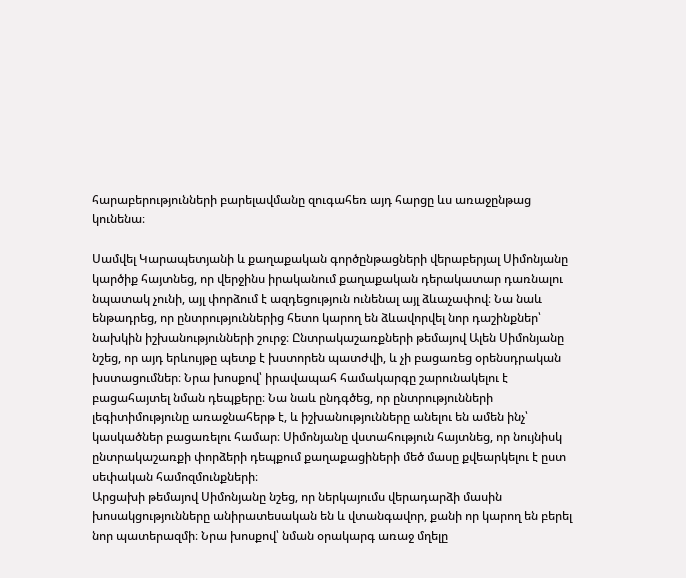հարաբերությունների բարելավմանը զուգահեռ այդ հարցը ևս առաջընթաց կունենա։

Սամվել Կարապետյանի և քաղաքական գործընթացների վերաբերյալ Սիմոնյանը կարծիք հայտնեց, որ վերջինս իրականում քաղաքական դերակատար դառնալու նպատակ չունի, այլ փորձում է ազդեցություն ունենալ այլ ձևաչափով։ Նա նաև ենթադրեց, որ ընտրություններից հետո կարող են ձևավորվել նոր դաշինքներ՝ նախկին իշխանությունների շուրջ։ Ընտրակաշառքների թեմայով Ալեն Սիմոնյանը նշեց, որ այդ երևույթը պետք է խստորեն պատժվի, և չի բացառեց օրենսդրական խստացումներ։ Նրա խոսքով՝ իրավապահ համակարգը շարունակելու է բացահայտել նման դեպքերը։ Նա նաև ընդգծեց, որ ընտրությունների լեգիտիմությունը առաջնահերթ է, և իշխանությունները անելու են ամեն ինչ՝ կասկածներ բացառելու համար։ Սիմոնյանը վստահություն հայտնեց, որ նույնիսկ ընտրակաշառքի փորձերի դեպքում քաղաքացիների մեծ մասը քվեարկելու է ըստ սեփական համոզմունքների։
Արցախի թեմայով Սիմոնյանը նշեց, որ ներկայումս վերադարձի մասին խոսակցությունները անիրատեսական են և վտանգավոր, քանի որ կարող են բերել նոր պատերազմի։ Նրա խոսքով՝ նման օրակարգ առաջ մղելը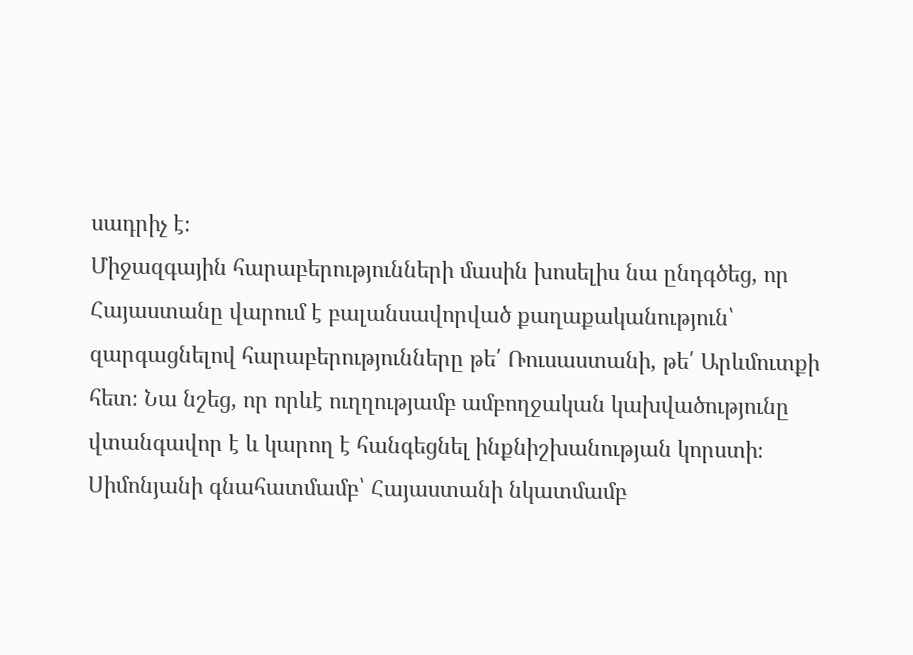սադրիչ է։
Միջազգային հարաբերությունների մասին խոսելիս նա ընդգծեց, որ Հայաստանը վարում է բալանսավորված քաղաքականություն՝ զարգացնելով հարաբերությունները թե՛ Ռուսաստանի, թե՛ Արևմուտքի հետ։ Նա նշեց, որ որևէ ուղղությամբ ամբողջական կախվածությունը վտանգավոր է և կարող է հանգեցնել ինքնիշխանության կորստի։
Սիմոնյանի գնահատմամբ՝ Հայաստանի նկատմամբ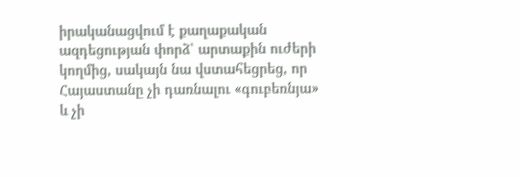իրականացվում է քաղաքական ազդեցության փորձ՝ արտաքին ուժերի կողմից, սակայն նա վստահեցրեց, որ Հայաստանը չի դառնալու «գուբեռնյա» և չի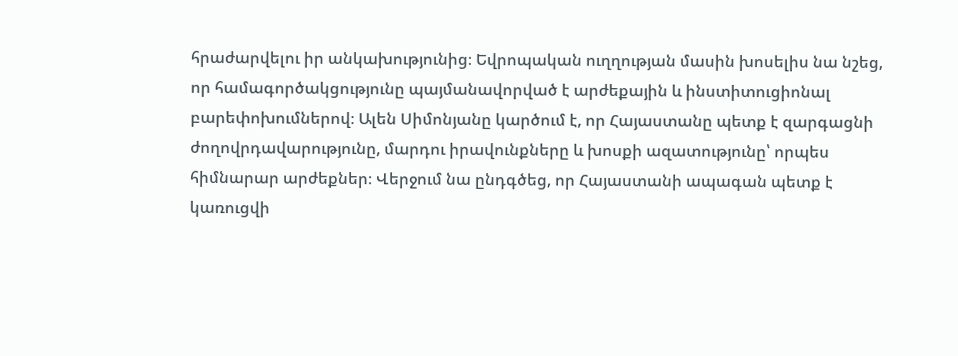հրաժարվելու իր անկախությունից։ Եվրոպական ուղղության մասին խոսելիս նա նշեց, որ համագործակցությունը պայմանավորված է արժեքային և ինստիտուցիոնալ բարեփոխումներով։ Ալեն Սիմոնյանը կարծում է, որ Հայաստանը պետք է զարգացնի ժողովրդավարությունը, մարդու իրավունքները և խոսքի ազատությունը՝ որպես հիմնարար արժեքներ։ Վերջում նա ընդգծեց, որ Հայաստանի ապագան պետք է կառուցվի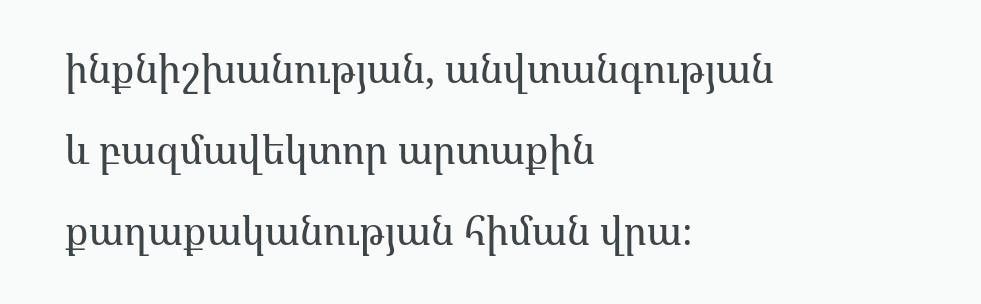ինքնիշխանության, անվտանգության և բազմավեկտոր արտաքին քաղաքականության հիման վրա։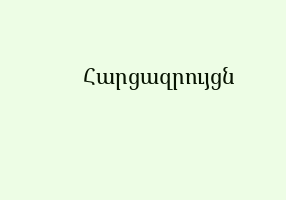Հարցազրույցն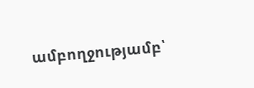ամբողջությամբ՝